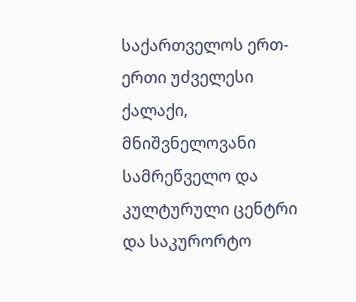საქართველოს ერთ-ერთი უძველესი ქალაქი, მნიშვნელოვანი სამრეწველო და კულტურული ცენტრი და საკურორტო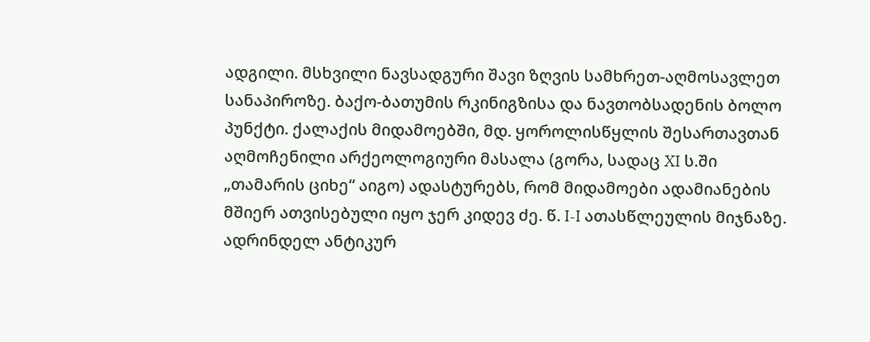ადგილი. მსხვილი ნავსადგური შავი ზღვის სამხრეთ-აღმოსავლეთ სანაპიროზე. ბაქო-ბათუმის რკინიგზისა და ნავთობსადენის ბოლო პუნქტი. ქალაქის მიდამოებში, მდ. ყოროლისწყლის შესართავთან აღმოჩენილი არქეოლოგიური მასალა (გორა, სადაც XI ს.ში „თამარის ციხე“ აიგო) ადასტურებს, რომ მიდამოები ადამიანების მშიერ ათვისებული იყო ჯერ კიდევ ძე. წ. I-I ათასწლეულის მიჯნაზე. ადრინდელ ანტიკურ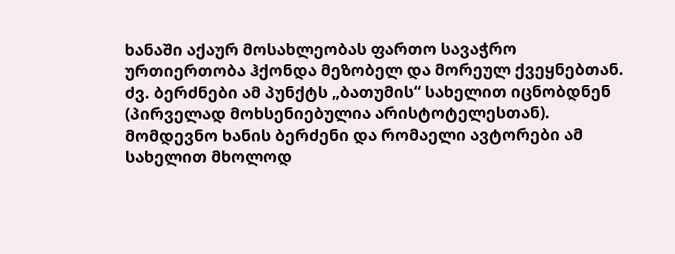ხანაში აქაურ მოსახლეობას ფართო სავაჭრო ურთიერთობა ჰქონდა მეზობელ და მორეულ ქვეყნებთან. ძვ. ბერძნები ამ პუნქტს „ბათუმის“ სახელით იცნობდნენ (პირველად მოხსენიებულია არისტოტელესთან). მომდევნო ხანის ბერძენი და რომაელი ავტორები ამ სახელით მხოლოდ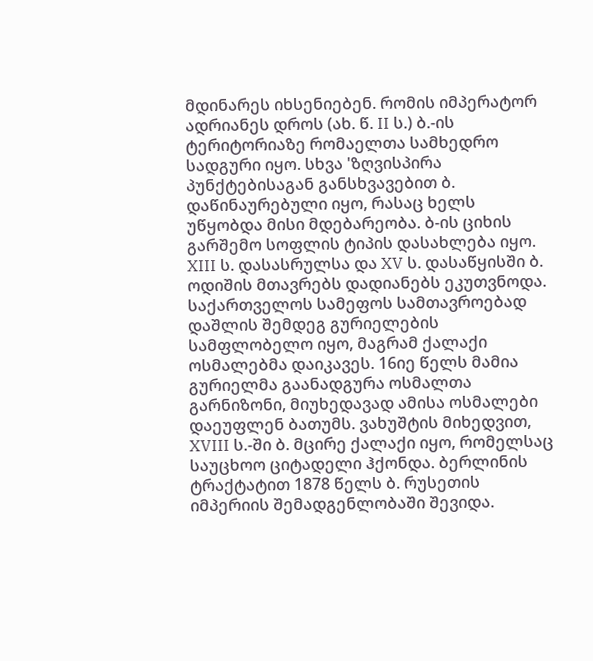მდინარეს იხსენიებენ. რომის იმპერატორ ადრიანეს დროს (ახ. წ. II ს.) ბ.-ის ტერიტორიაზე რომაელთა სამხედრო სადგური იყო. სხვა 'ზღვისპირა პუნქტებისაგან განსხვავებით ბ. დაწინაურებული იყო, რასაც ხელს უწყობდა მისი მდებარეობა. ბ-ის ციხის გარშემო სოფლის ტიპის დასახლება იყო. XIII ს. დასასრულსა და XV ს. დასაწყისში ბ. ოდიშის მთავრებს დადიანებს ეკუთვნოდა. საქართველოს სამეფოს სამთავროებად დაშლის შემდეგ გურიელების სამფლობელო იყო, მაგრამ ქალაქი ოსმალებმა დაიკავეს. 16იე წელს მამია გურიელმა გაანადგურა ოსმალთა გარნიზონი, მიუხედავად ამისა ოსმალები დაეუფლენ ბათუმს. ვახუშტის მიხედვით, XVIII ს.-ში ბ. მცირე ქალაქი იყო, რომელსაც საუცხოო ციტადელი ჰქონდა. ბერლინის ტრაქტატით 1878 წელს ბ. რუსეთის იმპერიის შემადგენლობაში შევიდა.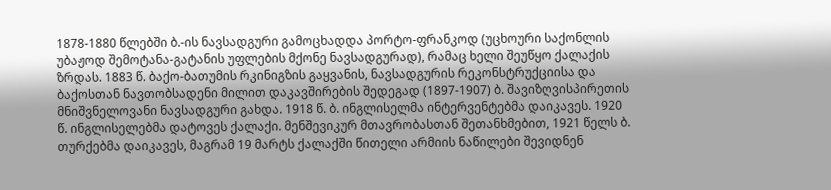1878-1880 წლებში ბ.-ის ნავსადგური გამოცხადდა პორტო-ფრანკოდ (უცხოური საქონლის უბაჟოდ შემოტანა-გატანის უფლების მქონე ნავსადგურად), რამაც ხელი შეუწყო ქალაქის ზრდას. 1883 წ. ბაქო-ბათუმის რკინიგზის გაყვანის, ნავსადგურის რეკონსტრუქციისა და ბაქოსთან ნავთობსადენი მილით დაკავშირების შედეგად (1897-1907) ბ. შავიზღვისპირეთის მნიშვნელოვანი ნავსადგური გახდა. 1918 წ. ბ. ინგლისელმა ინტერვენტებმა დაიკავეს. 1920 წ. ინგლისელებმა დატოვეს ქალაქი. მენშევიკურ მთავრობასთან შეთანხმებით, 1921 წელს ბ. თურქებმა დაიკავეს, მაგრამ 19 მარტს ქალაქში წითელი არმიის ნაწილები შევიდნენ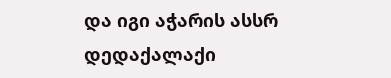და იგი აჭარის ასსრ დედაქალაქი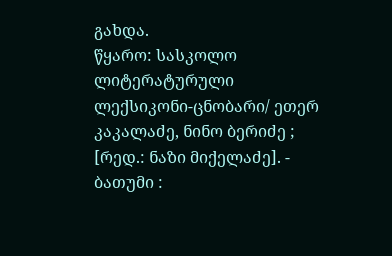გახდა.
წყარო: სასკოლო ლიტერატურული ლექსიკონი-ცნობარი/ ეთერ კაკალაძე, ნინო ბერიძე ; [რედ.: ნაზი მიქელაძე]. - ბათუმი :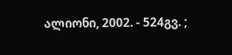ალიონი, 2002. - 524გვ. ;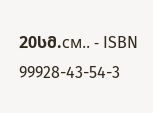20სმ.см.. - ISBN 99928-43-54-3